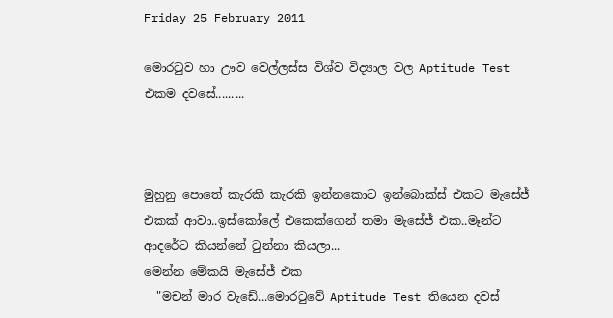Friday 25 February 2011

මොරටුව හා ඌව වෙල්ලස්ස විශ්ව විද්‍යාල වල Aptitude Test එකම දවසේ.........



මුහුනු පොතේ කැරකි කැරකි ඉන්නකොට ඉන්බොක්ස් එකට මැසේජ් එකක් ආවා..ඉස්කෝලේ එකෙක්ගෙන් තමා මැසේජ් එක..මෑන්ට ආදරේට කියන්නේ ටුන්නා කියලා...
මෙන්න මේකයි මැසේජ් එක
  "මචන් මාර වැඩේ...මොරටුවේ Aptitude Test තියෙන දවස්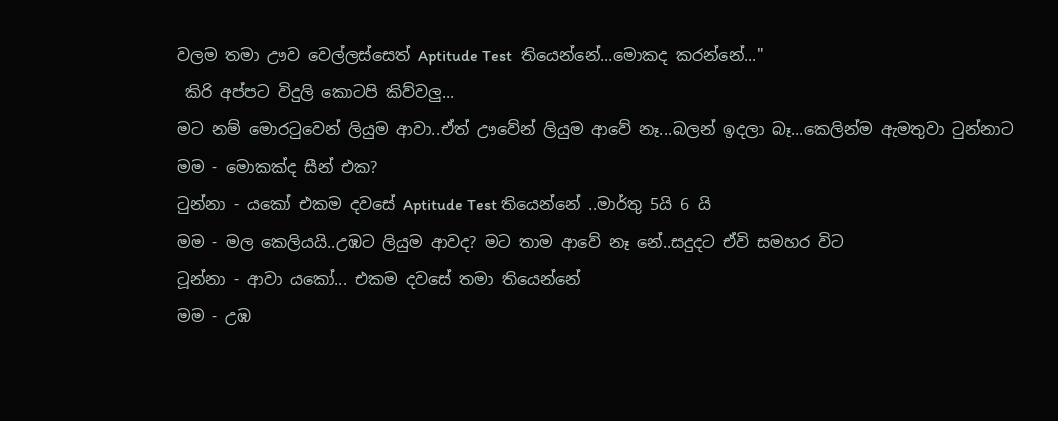වලම තමා ඌව වෙල්ලස්සෙත් Aptitude Test  තියෙන්නේ...මොකද කරන්නේ..."
 කිරි අප්පට විදුලි කොටපි කිව්වලු...
මට නම් මොරටුවෙන් ලියුම ආවා..ඒත් ඌවේන් ලියුම ආවේ නෑ...බලන් ඉදලා බෑ...කෙලින්ම ඇමතුවා ටුන්නාට
මම - මොකක්ද සීන් එක?
ටුන්නා - යකෝ එකම දවසේ Aptitude Test තියෙන්නේ ..මාර්තු 5යි 6 යි
මම - මල කෙලියයි..උඹට ලියුම ආවද? මට තාම ආවේ නෑ නේ..සදුදට ඒවි සමහර විට
ටූන්නා - ආවා යකෝ... එකම දවසේ තමා තියෙන්නේ
මම - උඹ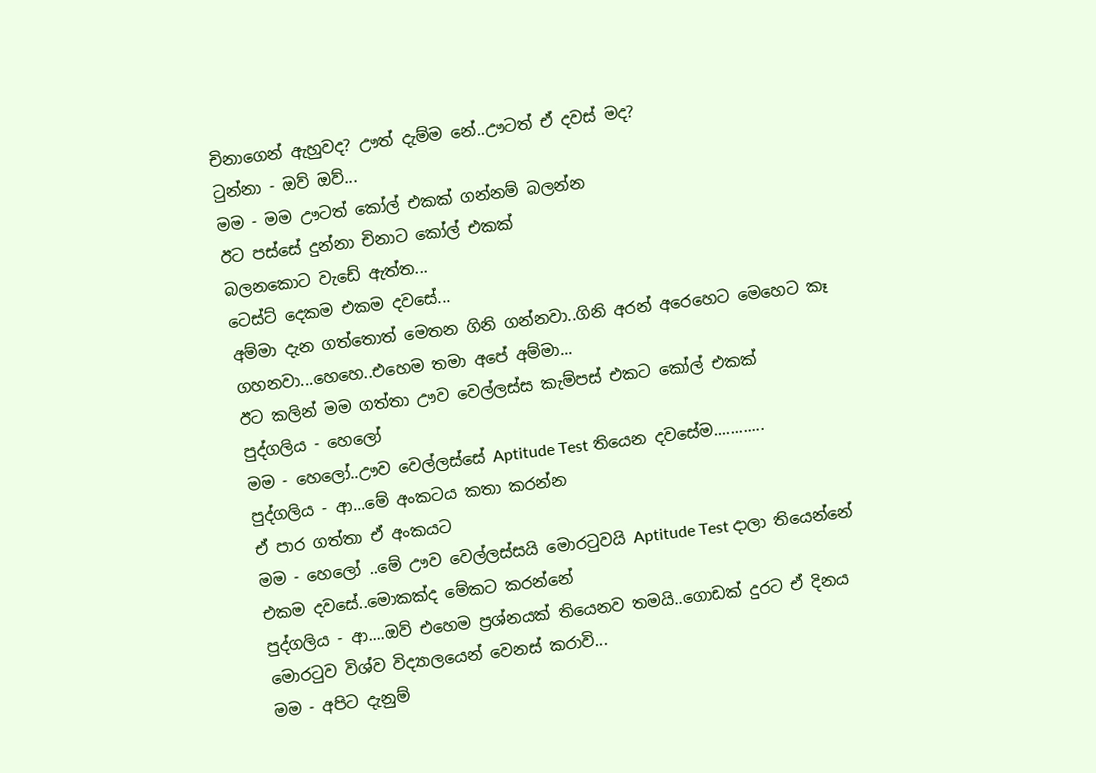චිනාගෙන් ඇහුවද? ඌත් දැම්ම නේ..ඌටත් ඒ දවස් මද?
ටුන්නා - ඔව් ඔව්...
මම - මම ඌටත් කෝල් එකක් ගන්නම් බලන්න
ඊට පස්සේ දුන්නා චිනාට කෝල් එකක්
බලනකොට වැඩේ ඇත්ත...
ටෙස්ට් දෙකම එකම දවසේ...
අම්මා දැන ගත්තොත් මෙතන ගිනි ගන්නවා..ගිනි අරන් අරෙහෙට මෙහෙට කෑ ගහනවා...හෙහෙ..එහෙම තමා අපේ අම්මා...
ඊට කලින් මම ගත්තා ඌව වෙල්ලස්ස කැම්පස් එකට කෝල් එකක්
පුද්ගලිය - හෙලෝ
මම - හෙලෝ..ඌව වෙල්ලස්සේ Aptitude Test තියෙන දවසේම............
පුද්ගලිය - ආ...මේ අංකටය කතා කරන්න
ඒ පාර ගත්තා ඒ අංකයට
මම - හෙලෝ ..මේ ඌව වෙල්ලස්සයි මොරටුවයි Aptitude Test දාලා තියෙන්නේ එකම දවසේ..මොකක්ද මේකට කරන්නේ
පුද්ගලිය - ආ....ඔව් එහෙම ප්‍රශ්නයක් තියෙනව තමයි..ගොඩක් දුරට ඒ දිනය මොරටුව විශ්ව විද්‍යාලයෙන් වෙනස් කරාවි...
මම - අපිට දැනුම්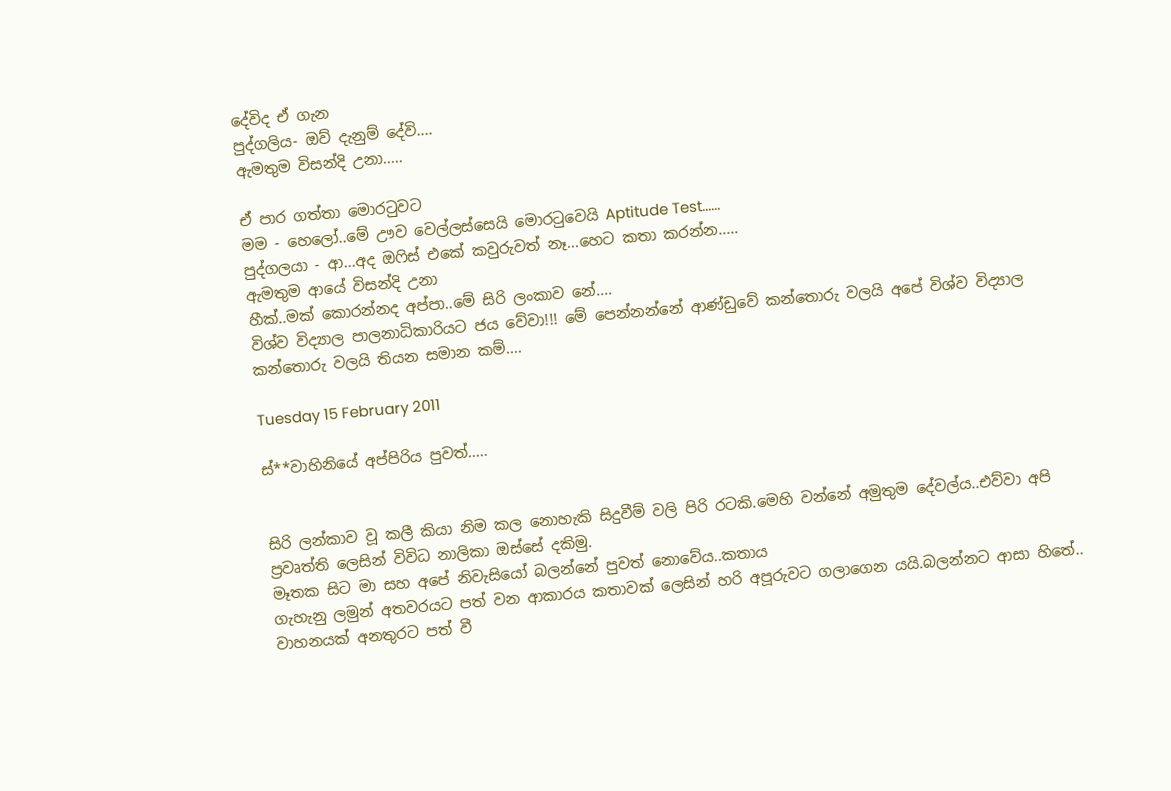දේවිද ඒ ගැන
පුද්ගලිය- ඔව් දැනුම් දේවි....
ඇමතුම විසන්දි උනා.....

ඒ පාර ගත්තා මොරටුවට
මම - හෙලෝ..මේ ඌව වෙල්ලස්සෙයි මොරටුවෙයි Aptitude Test......
පුද්ගලයා - ආ...අද ඔෆිස් එකේ කවුරුවත් නෑ...හෙට කතා කරන්න.....
ඇමතුම ආයේ විසන්දි උනා
හීක්..මක් කොරන්නද අප්පා..මේ සිරි ලංකාව නේ....
විශ්ව විද්‍යාල පාලනාධිකාරියට ජය වේවා!!! මේ පෙන්නන්නේ ආණ්ඩුවේ කන්තොරු වලයි අපේ විශ්ව විද්‍යාල කන්තොරු වලයි තියන සමාන කම්....

Tuesday 15 February 2011

ස්**වාහිනියේ අප්පිරිය පුවත්.....


සිරි ලන්කාව වූ කලී කියා නිම කල නොහැකි සිදුවීම් වලි පිරි රටකි.මෙහි වන්නේ අමුතුම දේවල්ය..එව්වා අපි ප්‍රවෘත්ති ලෙසින් විවිධ නාලිකා ඔස්සේ දකිමු.
මෑතක සිට මා සහ අපේ නිවැසියෝ බලන්නේ පුවත් නොවේය..කතාය
ගැහැනු ලමුන් අතවරයට පත් වන ආකාරය කතාවක් ලෙසින් හරි අපූරුවට ගලාගෙන යයි.බලන්නට ආසා හිතේ..
වාහනයක් අනතුරට පත් වී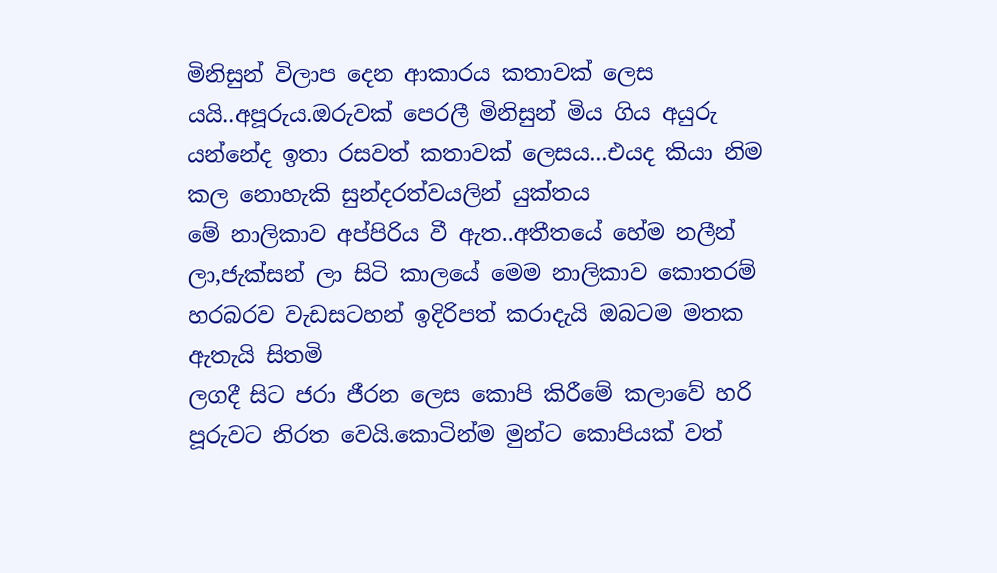මිනිසුන් විලාප දෙන ආකාරය කතාවක් ලෙස යයි..අපූරුය.ඔරුවක් පෙරලී මිනිසුන් මිය ගිය අයුරු යන්නේද ඉතා රසවත් කතාවක් ලෙසය...එයද කියා නිම කල නොහැකි සුන්දරත්වයලින් යුක්තය
මේ නාලිකාව අප්පිරිය වී ඇත..අතීතයේ හේම නලීන් ලා,ජැක්සන් ලා සිටි කාලයේ මෙම නාලිකාව කොතරම් හරබරව වැඩසටහන් ඉදිරිපත් කරාදැයි ඔබටම මතක ඇතැයි සිතමි
ලගදී සිට ජරා ජීරන ලෙස කොපි කිරීමේ කලාවේ හරි පූරුවට නිරත වෙයි.කොටින්ම මුන්ට කොපියක් වත්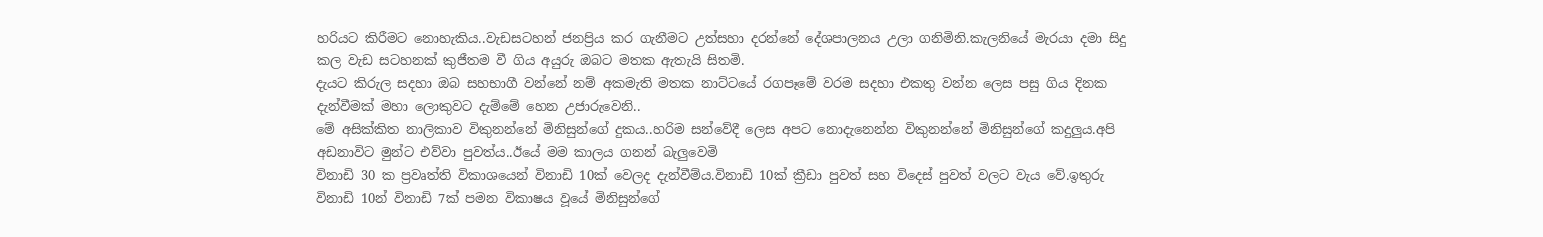හරියට කිරීමට නොහැකිය..වැඩසටහන් ජනප්‍රිය කර ගැනීමට උත්සහා දරන්නේ දේශපාලනය උලා ගනිමිනි.කැලනියේ මැරයා දමා සිදු කල වැඩ සටහනක් කුජීතම වී ගිය අයුරු ඔබට මතක ඇතැ‍යි සිතමි.
දැයට කිරුල සදහා ඔබ සහභාගී වන්නේ නම් අකමැති මතක නාට්ට‍යේ රගපෑමේ වරම සදහා එකතු වන්න ලෙස පසු ගිය දිනක දැන්වීමක් මහා ලොකුවට දැම්මේ හෙන උජාරුවෙනි..
මේ අසික්කිත නාලිකාව විකුනන්නේ මිනිසුන්ගේ දුකය..හරිම සන්වේදී ලෙස අපට නොදැනෙන්න විකුනන්නේ මිනිසුන්ගේ කදුලුය.අපි අඩනාවිට මුන්ට එව්වා පුවත්ය..ඊයේ මම කාලය ගනන් බැලුවෙමි
විනාඩි 30 ක ප්‍රවෘත්ති විකාශයෙන් විනාඩි 10ක් වෙලද දැන්වීම්ය.විනාඩි 10ක් ක්‍රීඩා පුවත් සහ විදෙස් පුවත් වලට වැය වේ.ඉතුරු විනාඩි 10න් විනාඩි 7ක් පමන විකාෂය වූයේ මිනිසුන්ගේ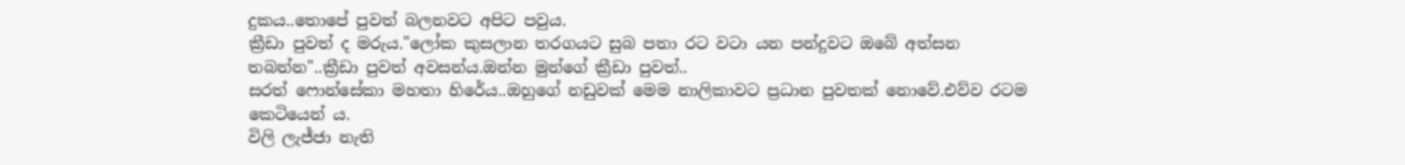දුකය..තොපේ පුවත් බලනවට අපිට පවුය.
ක්‍රීඩා පුවත් ද මරුය."ලෝක කුසලාන තරගයට සුබ පතා රට වටා යන පන්දුවට ඔබේ අත්සන තබන්න"..ක්‍රීඩා පුවත් අවසන්ය.ඔන්න මුන්ගේ ක්‍රීඩා පුවත්..
සරත් ෆොන්සේකා මහතා හිරේය..ඔහුගේ නඩුවක් මෙම නාලිකාවට ප්‍රධාන පුවතක් නොවේ.එව්ව රටම කෙටියෙන් ය.
විලි ලැජ්ජා නැති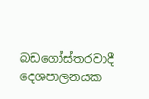බඩගෝස්තරවාදී දෙශපාලනයක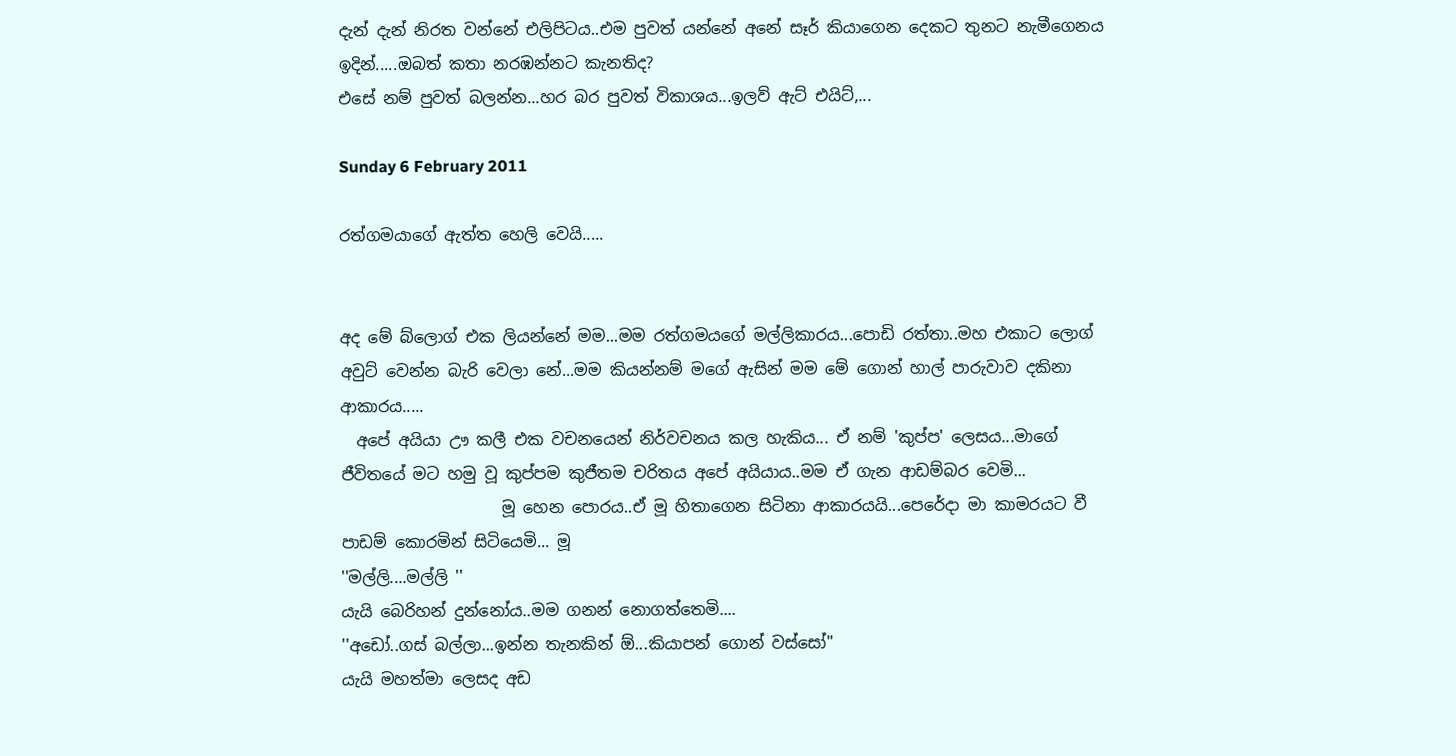දැන් දැන් නිරත වන්නේ එලිපිටය..එම පුවත් යන්නේ අනේ සෑර් කියාගෙන දෙකට තුනට නැමීගෙනය
ඉදින්.....ඔබත් කතා නරඹන්නට කැනතිද?
එසේ නම් පුවත් බලන්න...හර බර පුවත් විකාශය...ඉලව් ඇට් එයිට්,...

Sunday 6 February 2011

රත්ගමයාගේ ඇත්ත හෙලි වෙයි.....


අද මේ බ්ලොග් එක ලියන්නේ මම...මම රත්ගමයගේ මල්ලිකාරය...පොඩි රත්තා..මහ එකාට ලොග් අවුට් වෙන්න බැරි වෙලා නේ...මම කියන්නම් මගේ ඇසින් මම මේ ගොන් හාල් පාරුවාව දකිනා ආකාරය.....
  අපේ අයියා ඌ කලී එක වචනයෙන් නිර්වචනය කල හැකිය... ඒ නම් 'කුප්ප' ලෙසය...මාගේ ජීවිතයේ මට හමු වූ කුප්පම කුජීතම චරිතය අපේ අයියාය..මම ඒ ගැන ආඩම්බර වෙමි...
                    මූ හෙන පොරය..ඒ මූ හිතාගෙන සිටිනා ආකාරයයි...පෙරේදා මා කාමරයට වී පාඩම් කොරමින් සිටියෙමි... මූ
''මල්ලි....මල්ලි ''
යැයි බෙරිහන් දුන්නෝය..මම ගනන් නොගත්තෙමි....
''අඩෝ..ගස් බල්ලා...ඉන්න තැනකින් ඕ...කියාපන් ගොන් වස්සෝ''
යැයි මහත්මා ලෙසද අඩ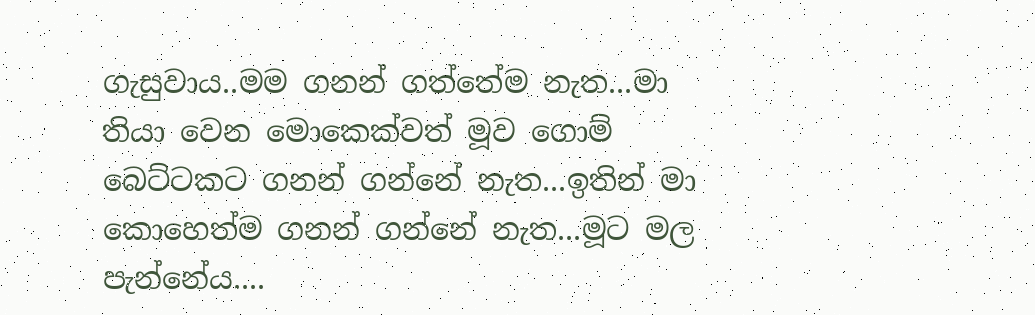ගැසුවාය..මම ගනන් ගත්තේම නැත...මා තියා වෙන මොකෙක්වත් මූව ගොම් බෙට්ටකට ගනන් ගන්නේ නැත...ඉතින් මා කොහෙත්ම ගනන් ගන්නේ නැත...මූට මල පැන්නේය....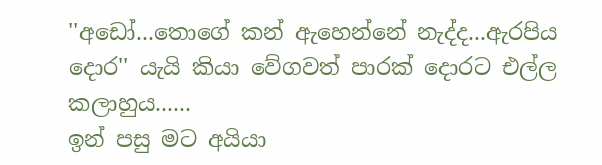''අඩෝ...තොගේ කන් ඇහෙන්නේ නැද්ද...ඇරපිය දොර'' යැයි කියා වේගවත් පාරක් දොරට එල්ල කලාහුය......
ඉන් පසු මට අයියා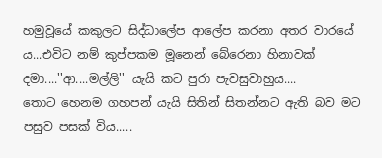හමුවූයේ කකුලට සිද්ධාලේප ආලේප කරනා අතර වාරයේ ය...එවිට නම් කුප්පකම මූනෙන් බේරෙනා හිනාවක් දමා....''ආ....මල්ලි'' යැයි කට පුරා පැවසුවාහුය....
තොට හෙනම ගහපන් යැයි සිතින් සිතන්නට ඇති බව මට පසුව පසක් විය.....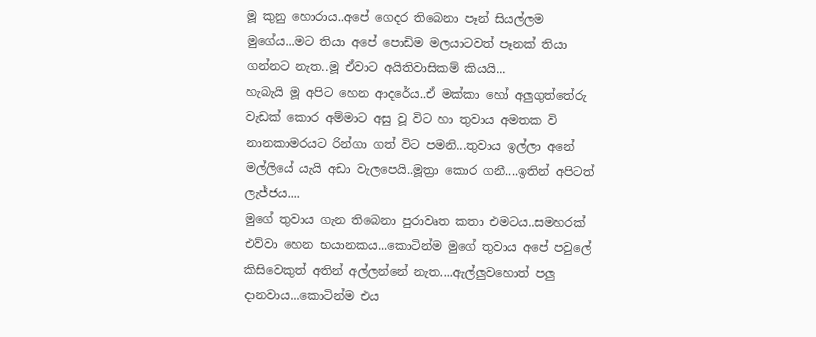මූ කුනු හොරාය..අපේ ගෙදර තිබෙනා පෑන් සියල්ලම මුගේය...මට තියා අපේ පොඩිම මලයාටවත් පෑනක් තියා ගන්නට නැත..මූ ඒවාට අයිතිවාසිකම් කියයි...
හැබැයි මූ අපිට හෙන ආදරේය..ඒ මක්කා හෝ අලුගුත්තේරු වැඩක් කොර අම්මාට අසු වූ විට හා තුවාය අමතක වි නානකාමරයට රින්ගා ගත් විට පමනි...තුවාය ඉල්ලා අනේ මල්ලියේ යැයි අඩා වැලපෙයි..මූත්‍රා කොර ගනී....ඉතින් අපිටත් ලැජ්ජය....
මුගේ තුවාය ගැන තිබෙනා පුරාවෘත කතා එමටය..සමහරක් එව්වා හෙන භයානකය...කොටින්ම මුගේ තුවාය අපේ පවුලේ කිසිවෙකුත් අතින් අල්ලන්නේ නැත....ඇල්ලුවහොත් පලු දානවාය...කොටින්ම එය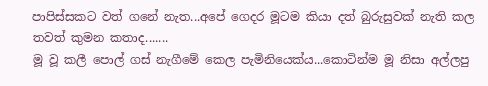පාපිස්සකට වත් ගනේ නැත...අපේ ගෙදර මූටම කියා දත් බුරුසුවක් නැති කල තවත් කුමන කතාද.......
මූ වූ කලී පොල් ගස් නැගීමේ කෙල පැමිනියෙක්ය...කොටින්ම මූ නිසා අල්ලපු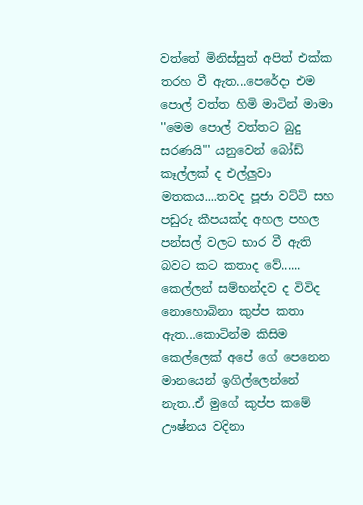වත්තේ මිනිස්සුත් අපිත් එක්ක තරහ වී ඇත...පෙරේදා එම පොල් වත්ත හිමි මාටින් මාමා ''මෙම පොල් වත්තට බුදු සරණයි"' යනුවෙන් බෝඩ් කෑල්ලක් ද එල්ලුවා මතකය....තවද පූජා වට්ටි සහ පඩුරු කීපයක්ද අහල පහල පන්සල් වලට භාර වී ඇති බවට කට කතාද වේ......
කෙල්ලන් සම්භන්දව ද විවිද නොහොබිනා කුප්ප කතා ඇත...කොටින්ම කිසිම කෙල්ලෙක් අපේ ගේ පෙනෙන මානයෙන් ඉගිල්ලෙන්නේ නැත..ඒ මුගේ කුප්ප කමේ ඌෂ්නය වදිනා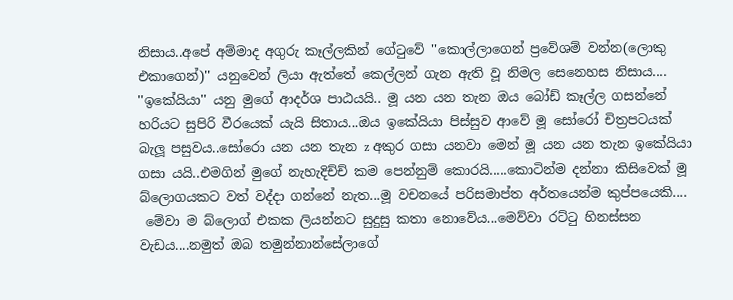නිසාය..අපේ අම්මාද අගුරු කෑල්ලකින් ගේටුවේ ''කොල්ලාගෙන් ප්‍රවේශම් වන්න(ලොකු එකාගෙන්)'' යනුවෙන් ලියා ඇත්තේ කෙල්ලන් ගැන ඇති වූ නිමල සෙනෙහස නිසාය....
''ඉකේයියා'' යනු මුගේ ආදර්ශ පාඨයයි.. මූ යන යන තැන ඔය බෝඩ් කෑල්ල ගසන්නේ හරියට සුපිරි වීරයෙක් යැයි සිතාය...ඔය ඉකේයියා පිස්සුව ආවේ මූ සෝරෝ චිත්‍රපටයක් බැලූ පසුවය..සෝරො යන යන තැන z අකුර ගසා යනවා මෙන් මූ යන යන තැන ඉකේයියා ගසා යයි..එමගින් මුගේ නැහැදිච්ච් කම පෙන්නුම් කොරයි.....කොටින්ම දන්නා කිසිවෙක් මූ බ්ලොගයකට වත් වද්දා ගන්නේ නැත...මූ වචනයේ පරිසමාප්ත අර්තයෙන්ම කුප්පයෙකි....
 මේවා ම බ්ලොග් එකක ලියන්නට සුදුසු කතා නොවේය...මෙව්වා රට්ටු හිනස්සන වැඩය....නමුත් ඔබ තමුන්නාන්සේලාගේ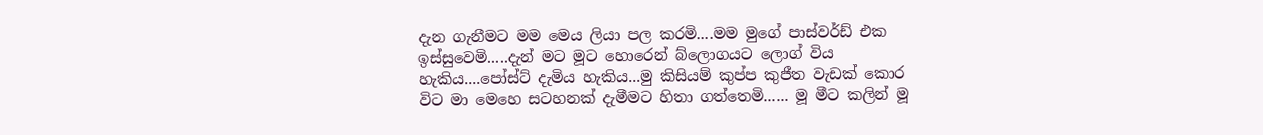දැන ගැනීමට මම මෙය ලියා පල කරමි....මම මුගේ පාස්වර්ඩ් එක ඉස්සුවෙමි.....දැන් මට මූට හොරෙන් බ්ලොගයට ලොග් විය හැකිය....පෝස්ට් දැමිය හැකිය...මු කිසියම් කුප්ප කුජීත වැඩක් කොර විට මා මෙහෙ සටහනක් දැමීමට හිතා ගත්තෙමි...... මූ මීට කලින් මූ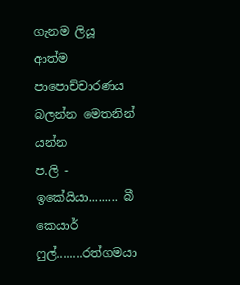ගැනම ලියූ ආත්ම පාපොච්චාරණය බලන්න මෙතනින් යන්න
ප.ලි - ඉකේයියා......... බී කෙයාර් ෆුල්........රත්ගමයා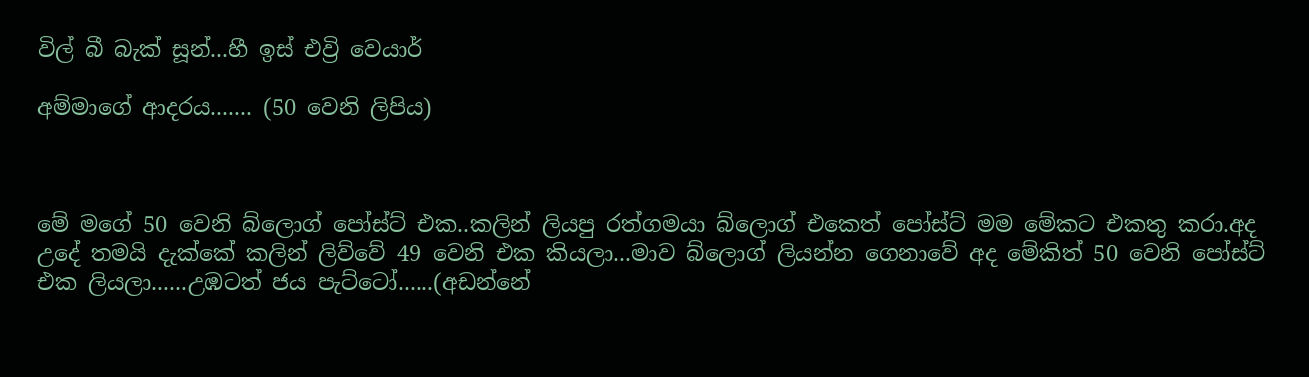විල් බී බැක් සූන්...හී ඉස් එව්‍රි වෙයාර්

අම්මාගේ ආදරය....... (50 වෙනි ලිපිය)



මේ මගේ 50 වෙනි බ්ලොග් පෝස්ට් එක..කලින් ලියපු රත්ගමයා බ්ලොග් එකෙත් පෝස්ට් මම මේකට එකතු කරා.අද උදේ තමයි දැක්කේ කලින් ලිව්වේ 49 වෙනි එක කියලා...මාව බ්ලොග් ලියන්න ගෙනාවේ අද මේකිත් 50 වෙනි පෝස්ට් එක ලියලා......උඹටත් ජය පැට්ටෝ......(අඩන්නේ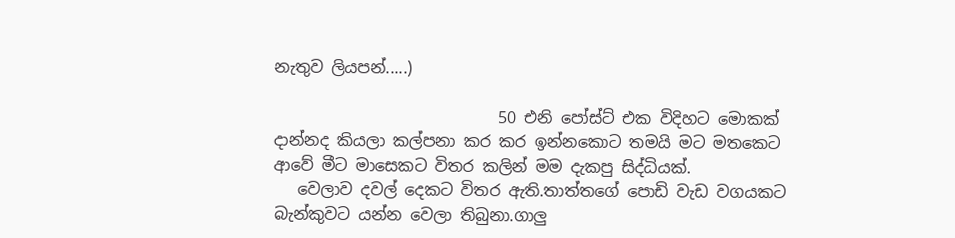නැතුව ලියපන්.....)

                            50 එනි පෝස්ට් එක විදිහට මොකක් දාන්නද කියලා කල්පනා කර කර ඉන්නකොට තමයි මට මතකෙට ආවේ මීට මාසෙකට විතර කලින් මම දැකපු සිද්ධියක්.
   වෙලාව දවල් දෙකට විතර ඇති.තාත්තගේ පොඩි වැඩ වගයකට බැන්කුවට යන්න වෙලා තිබුනා.ගාලු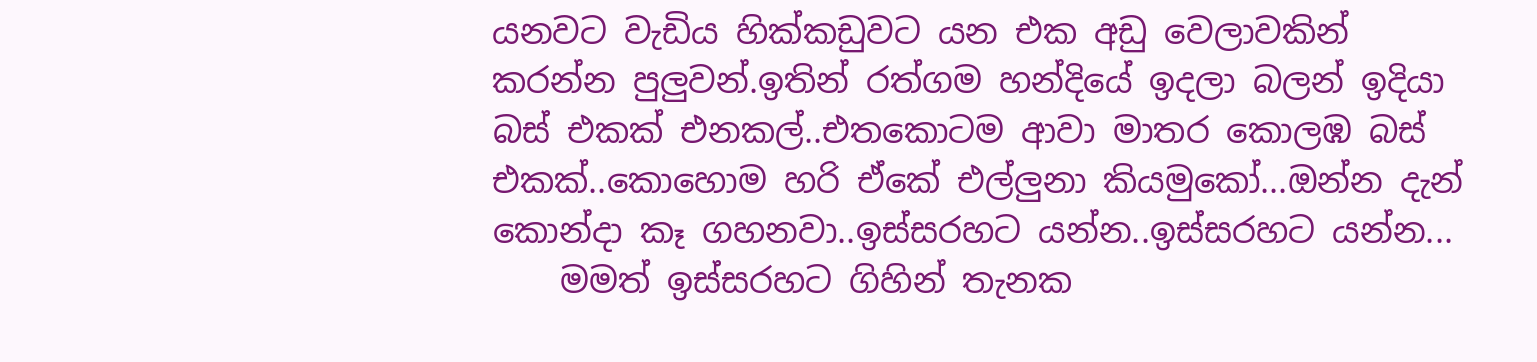යනවට වැඩිය හික්කඩුවට යන එක අඩු වෙලාවකින් කරන්න පුලුවන්.ඉතින් රත්ගම හන්දියේ ඉදලා බලන් ඉදියා බස් එකක් එනකල්..එතකොටම ආවා මාතර කොලඹ බස් එකක්..කොහොම හරි ඒකේ එල්ලුනා කියමුකෝ...ඔන්න දැන් කොන්දා කෑ ගහනවා..ඉස්සරහට යන්න..ඉස්සරහට යන්න...
    මමත් ඉස්සරහට ගිහින් තැනක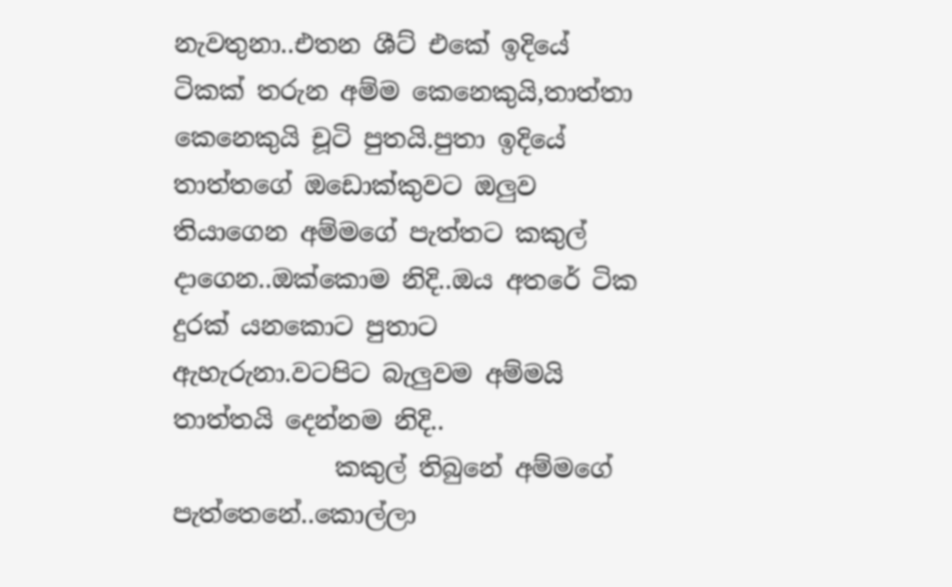නැවතුනා..එතන ශීට් එකේ ඉදියේ ටිකක් තරුන අම්ම කෙනෙකුයි,තාත්තා කෙනෙකුයි චූටි පුතයි.පුතා ඉදියේ තාත්තගේ ඔඩොක්කුවට ඔලුව තියාගෙන අම්මගේ පැත්තට කකුල් දාගෙන..ඔක්කොම නිදි..ඔය අතරේ ටික දුරක් යනකොට පුතාට ඇහැරුනා.වටපිට බැලුවම අම්මයි තාත්තයි දෙන්නම නිදි..
             කකුල් තිබුනේ අම්මගේ පැත්තෙනේ..කොල්ලා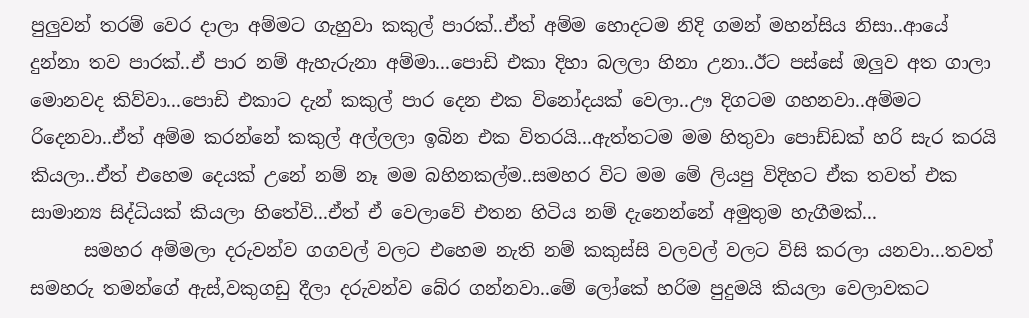පුලුවන් තරම් වෙර දාලා අම්මට ගැහුවා කකුල් පාරක්..ඒත් අම්ම හොදටම නිදි ගමන් මහන්සිය නිසා..ආයේ දුන්නා තව පාරක්..ඒ පාර නම් ඇහැරුනා අම්මා...පොඩි එකා දිහා බලලා හිනා උනා..ඊට පස්සේ ඔලුව අත ගාලා මොනවද කිව්වා...පොඩි එකාට දැන් කකුල් පාර දෙන එක විනෝදයක් වෙලා..ඌ දිගටම ගහනවා..අම්මට රිදෙනවා..ඒත් අම්ම කරන්නේ කකුල් අල්ලලා ඉබින එක විතරයි...ඇත්තටම මම හිතුවා පොඩ්ඩක් හරි සැර කරයි කියලා..ඒත් එහෙම දෙයක් උනේ නම් නෑ මම බහිනකල්ම..සමහර විට මම මේ ලියපු විදිහට ඒක තවත් එක සාමාන්‍ය සිද්ධියක් කියලා හිතේවි...ඒත් ඒ වෙලාවේ එතන හිටිය නම් දැනෙන්නේ අමුතුම හැගීමක්...
      සමහර අම්මලා දරුවන්ව ගගවල් වලට එහෙම නැති නම් කකුස්සි වලවල් වලට විසි කරලා යනවා...තවත් සමහරු තමන්ගේ ඇස්,වකුගඩු දීලා දරුවන්ව බේර ගන්නවා..මේ ලෝකේ හරිම පුදුමයි කියලා වෙලාවකට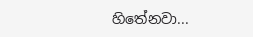හිතේනවා...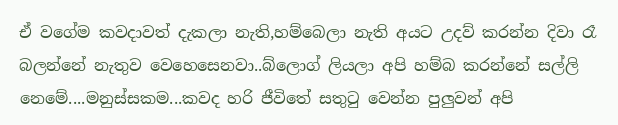ඒ වගේම කවදාවත් දැකලා නැති,හම්බෙලා නැති අයට උදව් කරන්න දිවා රෑ බලන්නේ නැතුව වෙහෙසෙනවා..බ්ලොග් ලියලා අපි හම්බ කරන්නේ සල්ලි නෙමේ....මනුස්සකම...කවද හරි ජීවිතේ සතුටු වෙන්න පුලුවන් අපි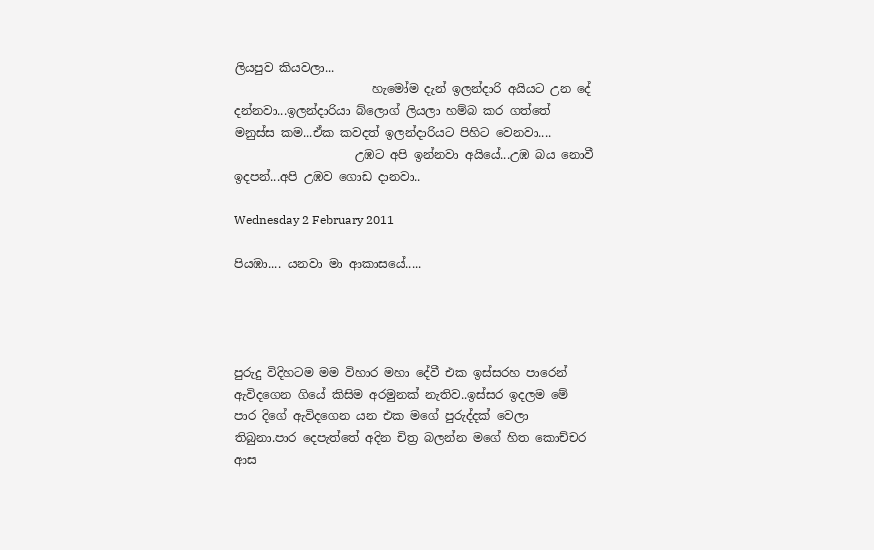ලියපුව කියවලා...
                       හැමෝම දැන් ඉලන්දාරි අයියට උන දේ දන්නවා...ඉලන්දාරියා බ්ලොග් ලියලා හම්බ කර ගත්තේ මනුස්ස කම...ඒක කවදත් ඉලන්දාරියට පිහිට වෙනවා....
                    උඹට අපි ඉන්නවා අයියේ...උඹ බය නොවී ඉදපන්...අපි උඹව ගොඩ දානවා..

Wednesday 2 February 2011

පියඹා.... යනවා මා ආකාසයේ.....




පුරුදු විදිහටම මම විහාර මහා දේවී එක ඉස්සරහ පාරෙන් ඇවිදගෙන ගියේ කිසිම අරමුනක් නැතිව..ඉස්සර ඉදලම මේ පාර දිගේ ඇවිදගෙන යන එක මගේ පුරුද්දක් වෙලා තිබුනා.පාර දෙපැත්තේ අදින චිත්‍ර බලන්න මගේ හිත කොච්චර ආස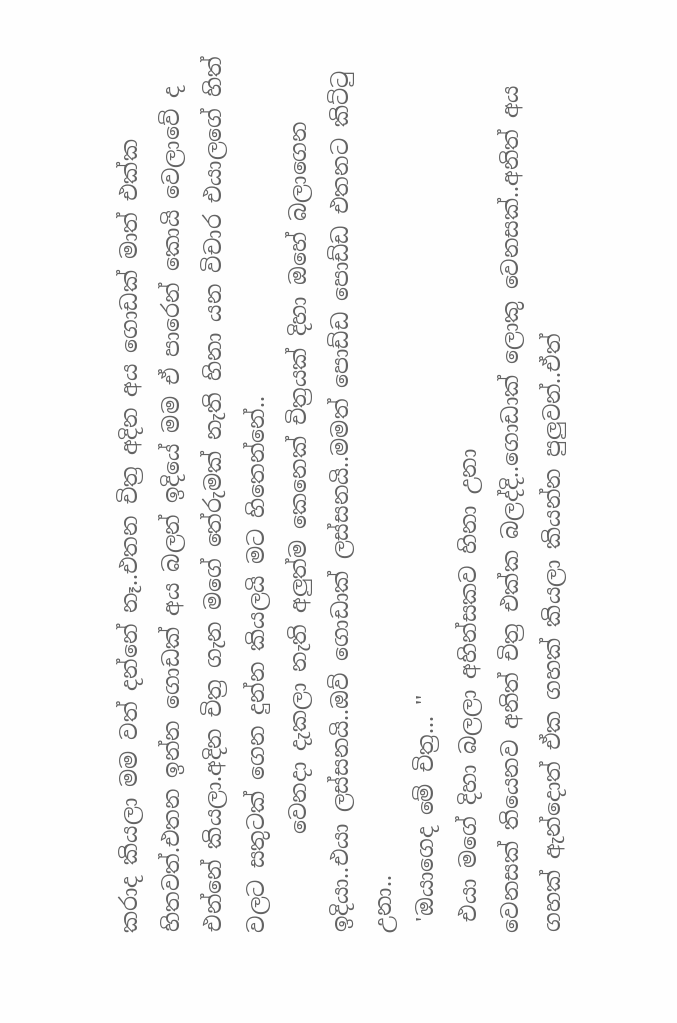කරාද කියලා මම වත් දන්නේ නෑ..එතන චිත්‍ර අදින අය ගොඩක් මාත් එක්ක හිතවත්.එතන ඉන්න ගොඩක් අය බලන් ඉදියේ මම ඒ පාරෙන් කොයි වෙලාවේ ද එන්නේ කියලා.අදින චිත්‍ර ගැන මගේ තේරුමක් නැති හිනා යන විචාර එයාලගේ හිත් වලට සතුටක් ගෙන දුන්න කියලයි මට හිතෙන්නේ..
         වෙනදා දැකලා නැති අලුත්ම කෙනෙක් චිත්‍රයක් දිහා ඔහේ බලාගෙන ඉදියා..එයා ලස්සනයි..ඔව් ගොඩාක් ලස්සනයි..මමත් පොඩ්ඩ පොඩ්ඩ එතනට කිට්ටු උනා..
 'ඔයාගෙද මේ චිත්‍ර... ''
 එයා මගේ දිහා බලලා අහින්සකව හිනා උනා
වෙනසක් තියෙනව අනිත් චිත්‍ර එක්ක බලද්දි..ගොඩාක් ලොකු වෙනසක්..අනිත් අය ගහක් ඇන්දොත් ඒක ගහක් කියලා කියන්න පුලුවන්..ඒත්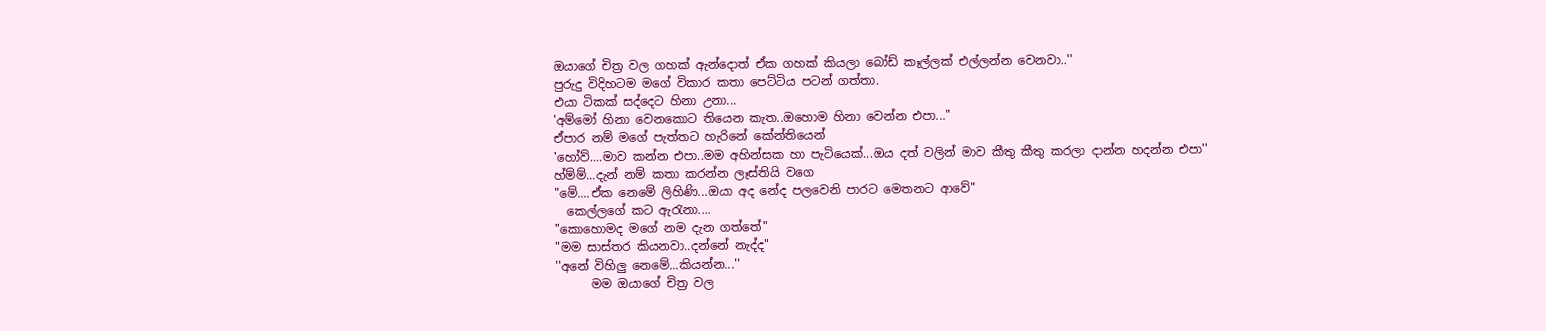ඔයාගේ චිත්‍ර වල ගහක් ඇන්දොත් ඒක ගහක් කියලා බෝඩ් කෑල්ලක් එල්ලන්න වෙනවා..''
පුරුදු විදිහටම මගේ විකාර කතා පෙට්ටිය පටන් ගත්තා.
එයා ටිකක් සද්දෙට හිනා උනා...
'අම්මෝ හිනා වෙනකොට තියෙන කැත..ඔහොම හිනා වෙන්න එපා..."
ඒපාර නම් මගේ පැත්තට හැරිනේ කේන්තියෙන්
'හෝව්....මාව කන්න එපා..මම අහින්සක හා පැටියෙක්...ඔය දත් වලින් මාව කීතු කීතු කරලා දාන්න හදන්න එපා''
හ්ම්ම්...දැන් නම් කතා කරන්න ලෑස්තියි වගෙ
"මේ....ඒක නෙමේ ලිහිණි...ඔයා අද නේද පලවෙනි පාරට මෙතනට ආවේ"
  කෙල්ලගේ කට ඇරැනා....
"කොහොමද මගේ නම දැන ගත්තේ"
"මම සාස්තර කියනවා..දන්නේ නැද්ද"
''අනේ විහිලු නෙමේ...කියන්න...''
      මම ඔයාගේ චිත්‍ර වල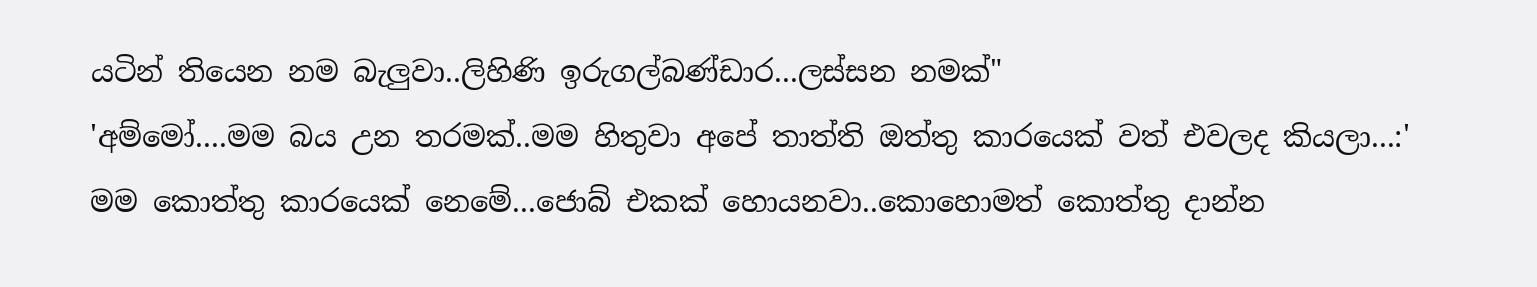යටින් තියෙන නම බැලුවා..ලිහිණි ඉරුගල්බණ්ඩාර...ලස්සන නමක්"
'අම්මෝ....මම බය උන තරමක්‍..මම හිතුවා අපේ තාත්ති ඔත්තු කාරයෙක් වත් එවලද කියලා...:'
මම කොත්තු කාරයෙක් නෙමේ...ජොබ් එකක් හොයනවා..කොහොමත් කොත්තු දාන්න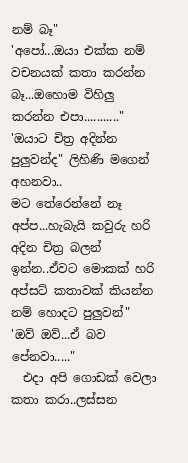නම් බෑ"
'අපෝ...ඔයා එක්ක නම් වචනයක් කතා කරන්න බෑ...ඔහොම විහිලු කරන්න එපා..........."
'ඔයාට චිත්‍ර අදින්න පුලුවන්ද" ලිහිණි මගෙන් අහනවා..
මට තේරෙන්නේ නෑ අප්ප...හැබැයි කවුරු හරි අදින චිත්‍ර බලන් ඉන්න..ඒවට මොකක් හරි අප්සට් කතාවක් කියන්න නම් හොදට පුලුවන්"
'ඔව් ඔව්...ඒ බව පේනවා....."
  එදා අපි ගොඩක් වෙලා කතා කරා..ලස්සන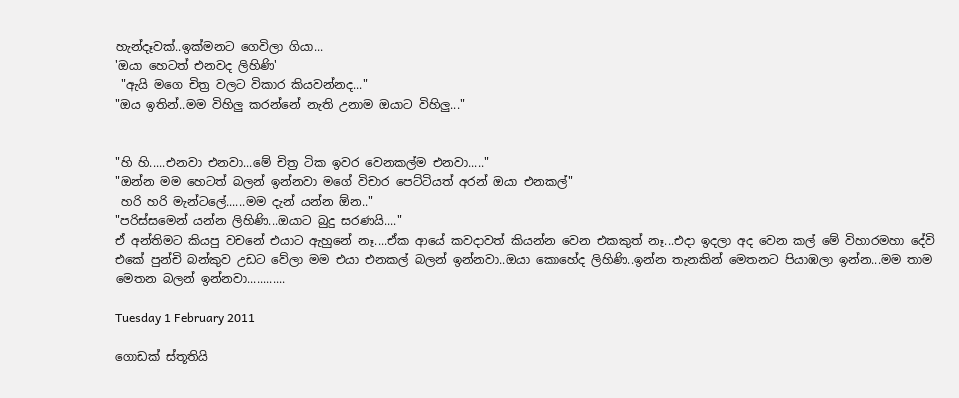හැන්දෑවක්..ඉක්මනට ගෙවිලා ගියා...
'ඔයා හෙටත් එනවද ලිහිණි'
 "ඇයි මගෙ චිත්‍ර වලට විකාර කියවන්නද..."
"ඔය ඉතින්..මම විහිලු කරන්නේ නැති උනාම ඔයාට විහිලු..."


"හි හි.....එනවා එනවා...මේ චිත්‍ර ටික ඉවර වෙනකල්ම එනවා....."
"ඔන්න මම හෙටත් බලන් ඉන්නවා මගේ විචාර පෙට්ටියත් අරන් ඔයා එනකල්"
 හරි හරි මැන්ටලේ......මම දැන් යන්න ඕන.."
"පරිස්සමෙන් යන්න ලිහිණි...ඔයාට බුදු සරණයි...."
ඒ අන්තිමට කියපු වචනේ එයාට ඇහුනේ නෑ....ඒක ආයේ කවදාවත් කියන්න වෙන එකකුත් නෑ...එදා ඉදලා අද වෙන කල් මේ විහාරමහා දේවි එකේ පුන්චි බන්කුව උඩට වේලා මම එයා එනකල් බලන් ඉන්නවා..ඔයා කොහේද ලිහිණි..ඉන්න තැනකින් මෙතනට පියාඹලා ඉන්න...මම තාම මෙතන බලන් ඉන්නවා............

Tuesday 1 February 2011

ගොඩක් ස්තූතියි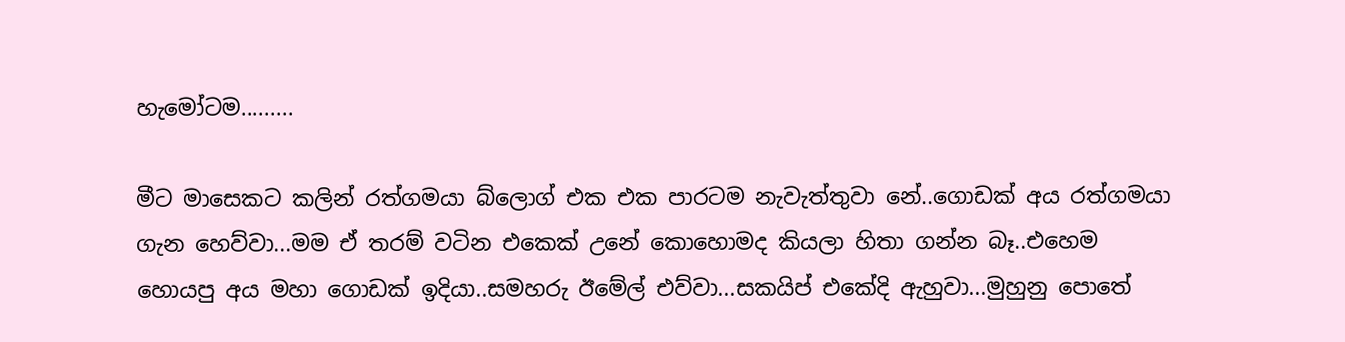හැමෝටම.........

මීට මාසෙකට කලින් රත්ගමයා බ්ලොග් එක එක පාරටම නැවැත්තුවා නේ..ගොඩක් අය රත්ගමයා ගැන හෙව්වා...මම ඒ තරම් වටින එකෙක් උනේ කොහොමද කියලා හිතා ගන්න බෑ..එහෙම හොයපු අය මහා ගොඩක් ඉදියා..සමහරු ඊමේල් එව්වා...සකයිප් එකේදි ඇහුවා...මුහුනු පොතේ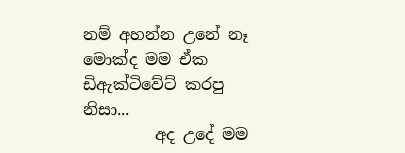නම් අහන්න උනේ නෑ මොක්ද මම ඒක ඩිඇක්ටිවේට් කරපු නිසා...
         අද උදේ මම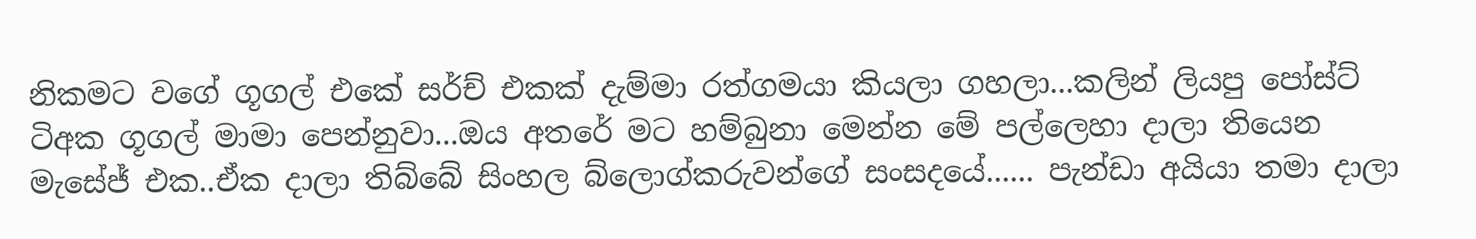නිකමට වගේ ගූගල් එකේ සර්ච් එකක් දැම්මා රත්ගමයා කියලා ගහලා...කලින් ලියපු පෝස්ට් ටිඅක ගූගල් මාමා පෙන්නුවා...ඔය අතරේ මට හම්බුනා මෙන්න මේ පල්ලෙහා දාලා තියෙන මැසේජ් එක..ඒක දාලා තිබ්බේ සිංහල බ්ලොග්කරුවන්ගේ සංසදයේ...... පැන්ඩා අයියා තමා දාලා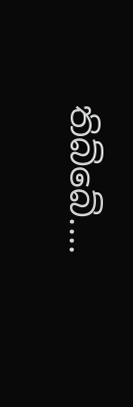තිබ්බේ....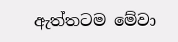ඇත්තටම මේවා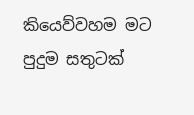කියෙව්වහම මට පුදුම සතුටක්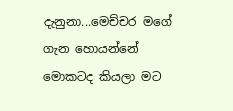දැනුනා...මෙච්චර මගේ ගැන හොයන්නේ මොකටද කියලා මට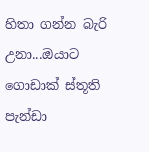හිතා ගන්න බැරි උනා...ඔයාට ගොඩාක් ස්තූති පැන්ඩා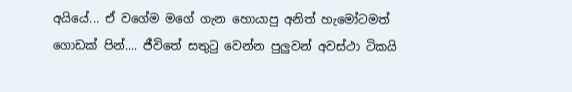අයියේ... ඒ වගේම මගේ ගැන හොයාපු අනිත් හැමෝටමත් ගොඩක් පින්.... ජීවිතේ සතුටු වෙන්න පුලුවන් අවස්ථා ටිකයි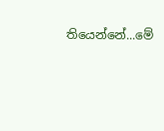තියෙන්නේ...මේ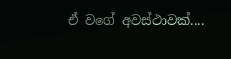ඒ වගේ අවස්ථාවක්....